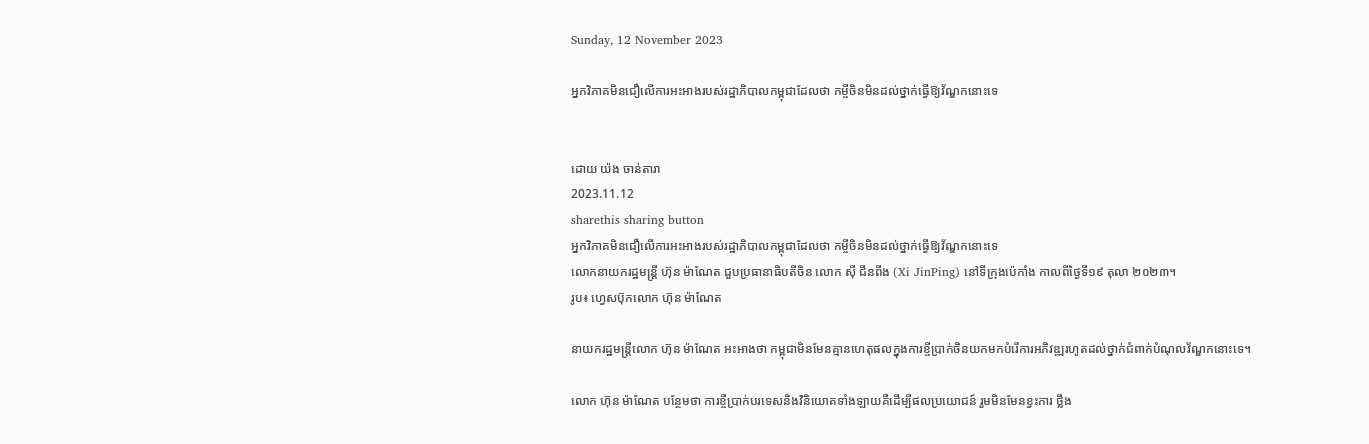Sunday, 12 November 2023

អ្នកវិភាគមិនជឿលើការអះអាងរបស់រដ្ឋាភិបាលកម្ពុជាដែលថា កម្ចីចិនមិនដល់ថ្នាក់ធ្វើឱ្យវ័ណ្ឌកនោះទេ


ដោយ យ៉ង ចាន់តារា
2023.11.12
sharethis sharing button
អ្នកវិភាគមិនជឿលើការអះអាងរបស់រដ្ឋាភិបាលកម្ពុជាដែលថា កម្ចីចិនមិនដល់ថ្នាក់ធ្វើឱ្យវ័ណ្ឌកនោះទេ
លោកនាយករដ្ឋមន្ត្រី ហ៊ុន ម៉ាណែត ជួបប្រធានាធិបតីចិន លោក ស៊ី ជីនពីង (Xi JinPing) នៅទីក្រុងប៉េកាំង កាលពីថ្ងៃទី១៩ តុលា ២០២៣។
រូប៖ ហ្វេសប៊ុកលោក ហ៊ុន ម៉ាណែត

នាយករដ្ឋមន្ត្រីលោក ហ៊ុន ម៉ាណែត អះអាងថា កម្ពុជាមិនមែនគ្មានហេតុផលក្នុងការខ្ចីប្រាក់ចិនយកមកបំរើការអភិវឌ្ឍរហូតដល់ថ្នាក់ជំពាក់បំណុលវ័ណ្ឌកនោះទេ។

លោក ហ៊ុន ម៉ាណែត បន្ថែមថា ការខ្ចីប្រាក់បរទេសនិងវិនិយោគទាំងឡាយគឺដើម្បីផលប្រយោជន៍ រួមមិនមែនខ្វះការ ថ្លឹង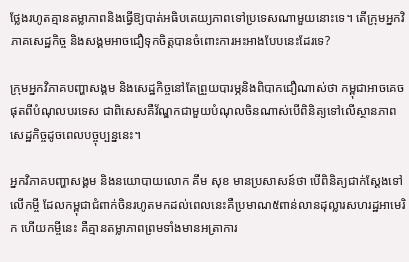ថ្លែងរហូតគ្មានតម្លាភាពនិងធ្វើឱ្យបាត់អធិបតេយ្យភាពទៅប្រទេសណាមួយនោះទេ។ តើក្រុមអ្នកវិភាគសេដ្ឋកិច្ច និងសង្គមអាចជឿទុកចិត្តបានចំពោះការអះអាងបែបនេះដែរទេ?

ក្រុមអ្នកវិភាគបញ្ហាសង្គម និងសេដ្ឋកិច្ចនៅតែព្រួយបារម្ភនិងពិបាកជឿណាស់ថា កម្ពុជាអាចគេចផុតពីបំណុលបរទេស ជាពិសេសគឺវ័ណ្ឌកជាមួយបំណុលចិនណាស់បើពិនិត្យទៅលើស្ថានភាពសេដ្ឋកិច្ចដូចពេលបច្ចុប្បន្ននេះ។

អ្នកវិភាគបញ្ហាសង្គម និងនយោបាយលោក គឹម សុខ មានប្រសាសន៍ថា បើពិនិត្យជាក់ស្ដែងទៅ លើកម្ចី ដែលកម្ពុជាជំពាក់ចិនរហូតមកដល់ពេលនេះគឺប្រមាណ៥ពាន់លានដុល្លារសហរដ្ឋអាមេរិក ហើយកម្ចីនេះ គឺគ្មានតម្លាភាពព្រមទាំងមានអត្រាការ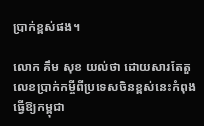ប្រាក់ខ្ពស់ផង។

លោក គឹម សុខ យល់ថា ដោយសារតែតួលេខប្រាក់កម្ចីពីប្រទេសចិនខ្ពស់នេះកំពុងធ្វើឱ្យកម្ពុជា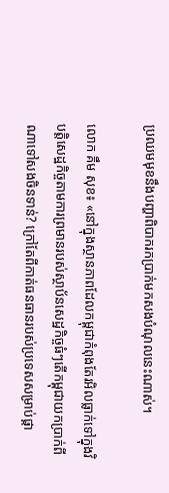ប្រឈមមុខនឹងបញ្ហាពិបាករកប្រាក់មកសងបំណុលនេះណាស់។

លោក គឹម សុខ៖ «នៅក្នុងស្ថានភាពដែលកម្ពុជាកំពុងតែរអិលធ្លាក់ទៅក្នុងវិបត្តិសេដ្ឋកិច្ចតាមការព្រមានរបស់ស្ថាប័នសេដ្ឋកិច្ចធំៗតើកម្ពុជាយកប្រាក់ពីណាទៅសងចិនទាន់? ក្រៅតែពីកាត់ធនធានរបស់ប្រទេសសម្រាប់ផ្គា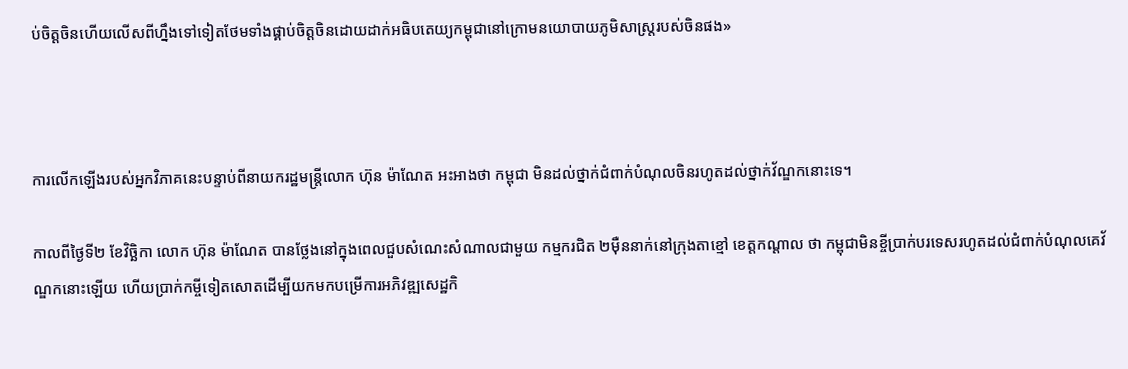ប់ចិត្តចិនហើយលើសពីហ្នឹងទៅទៀតថែមទាំងផ្គាប់ចិត្តចិនដោយដាក់អធិបតេយ្យកម្ពុជានៅក្រោមនយោបាយភូមិសាស្ត្ររបស់ចិនផង»



ការលើកឡើងរបស់អ្នកវិភាគនេះបន្ទាប់ពីនាយករដ្ឋមន្ត្រីលោក ហ៊ុន ម៉ាណែត អះអាងថា កម្ពុជា មិនដល់ថ្នាក់ជំពាក់បំណុលចិនរហូតដល់ថ្នាក់វ័ណ្ឌកនោះទេ។

កាលពីថ្ងៃទី២ ខែវិច្ឆិកា លោក ហ៊ុន ម៉ាណែត បានថ្លែងនៅក្នុងពេលជួបសំណេះសំណាលជាមួយ កម្មករជិត ២ម៉ឺននាក់នៅក្រុងតាខ្មៅ ខេត្តកណ្តាល ថា កម្ពុជាមិនខ្ចីប្រាក់បរទេសរហូតដល់ជំពាក់បំណុលគេវ័ណ្ឌកនោះឡើយ ហើយប្រាក់កម្ចីទៀតសោតដើម្បីយកមកបម្រើការអភិវឌ្ឍសេដ្ឋកិ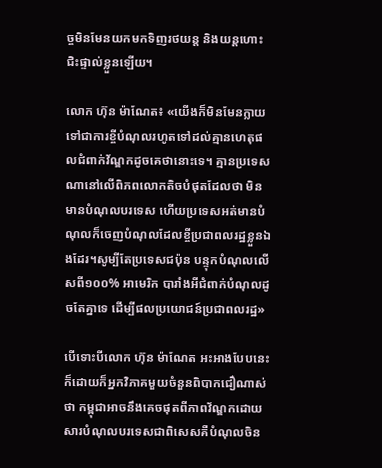ច្ចមិនមែនយកមកទិញរថយន្ត និងយន្តហោះជិះផ្ទាល់ខ្លួនឡើយ។

លោក ហ៊ុន ម៉ាណែត៖ «យើងក៏មិនមែនក្លាយទៅជាការខ្ចីបំណុលរហូតទៅដល់គ្មានហេតុផលជំពាក់វ័ណ្ឌកដូចគេថានោះទេ។ គ្មានប្រទេសណានៅលើពិភពលោកតិចបំផុតដែលថា មិនមានបំណុលបរទេស ហើយប្រទេសអត់មានបំណុលក៏ចេញបំណុលដែលខ្ចីប្រជាពលរដ្ឋខ្លួនឯងដែរ។សូម្បីតែប្រទេសជប៉ុន បន្ទុកបំណុលលើសពី១០០% អាមេរិក បារាំងអីជំពាក់បំណុលដូចតែគ្នាទេ ដើម្បីផលប្រយោជន៍ប្រជាពលរដ្ឋ»

បើទោះបីលោក ហ៊ុន ម៉ាណែត អះអាងបែបនេះក៏ដោយក៏អ្នកវិភាគមួយចំនួនពិបាកជឿណាស់ថា កម្ពុជាអាចនឹងគេចផុតពីភាពវ័ណ្ឌកដោយសារបំណុលបរទេសជាពិសេសគឺបំណុលចិន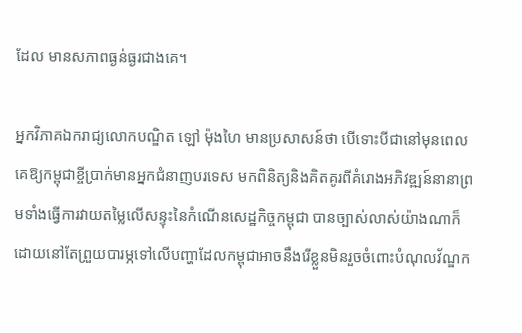ដែល មានសភាពធ្ងន់ធ្ងរជាងគេ។

អ្នកវិភាគឯករាជ្យលោកបណ្ឌិត ឡៅ ម៉ុងហៃ មានប្រសាសន៍ថា បើទោះបីជានៅមុនពេលគេឱ្យកម្ពុជាខ្ចីប្រាក់មានអ្នកជំនាញបរទេស មកពិនិត្យនិងគិតគូរពីគំរោងអភិវឌ្ឍន៍នានាព្រមទាំងធ្វើការវាយតម្លៃលើសន្ទុះនៃកំណើនសេដ្ឋកិច្ចកម្ពុជា បានច្បាស់លាស់យ៉ាងណាក៏ដោយនៅតែព្រួយបារម្ភទៅលើបញ្ហាដែលកម្ពុជាអាចនឹងរើខ្លួនមិនរួចចំពោះបំណុលវ័ណ្ឌក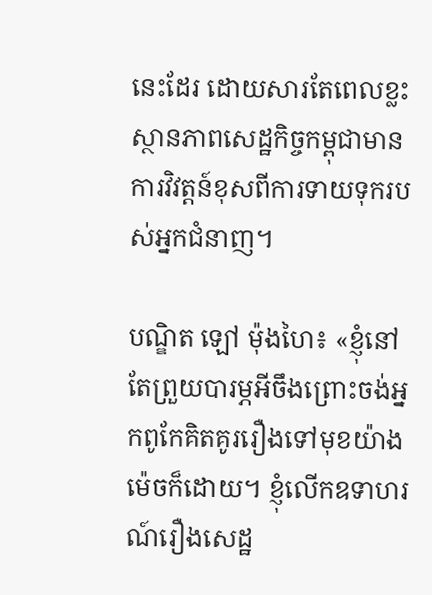នេះដែរ ដោយសារតែពេលខ្លះស្ថានភាពសេដ្ឋកិច្ចកម្ពុជាមានការវិវត្តន៍ខុសពីការទាយទុករបស់អ្នកជំនាញ។

បណ្ឌិត ឡៅ ម៉ុងហៃ៖ «ខ្ញុំនៅតែព្រួយបារម្ភអីចឹងព្រោះចង់អ្នកពូកែគិតគូររឿងទៅមុខយ៉ាងម៉េចក៏ដោយ។ ខ្ញុំលើកឧទាហរណ៍រឿងសេដ្ឋ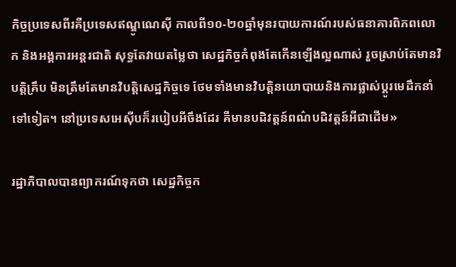កិច្ចប្រទេសពីរគឺប្រទេសឥណ្ឌូណេស៊ី កាលពី១០-២០ឆ្នាំមុនរបាយការណ៍របស់ធនាគារពិភពលោក និងអង្គការអន្តរជាតិ សុទ្ធតែវាយតម្លៃថា សេដ្ឋកិច្ចកំពុងតែកើនឡើងល្អណាស់ រួចស្រាប់តែមានវិបត្តិគ្រឹប មិនត្រឹមតែមានវិបត្តិសេដ្ឋកិច្ចទេ ថែមទាំងមានវិបត្តិនយោបាយនិងការផ្លាស់ប្ដូរមេដឹកនាំទៅទៀត។ នៅប្រទេសអេស៊ីបក៏របៀបអីចឹងដែរ គឺមានបដិវត្តន៍ពណ៌បដិវត្តន៍អីជាដើម»

រដ្ឋាភិបាលបានព្យាករណ៍ទុកថា សេដ្ឋកិច្ចក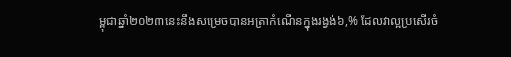ម្ពុជាឆ្នាំ២០២៣នេះនឹងសម្រេចបានអត្រាកំណើនក្នុងរង្វង់៦,% ដែលវាល្អប្រសើរចំ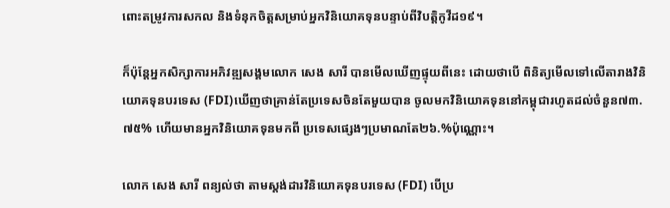ពោះតម្រូវការសកល និងទំនុកចិត្តសម្រាប់អ្នកវិនិយោគទុនបន្ទាប់ពីវិបត្តិកូវីដ១៩។

ក៏ប៉ុន្តែអ្នកសិក្សាការអភិវឌ្ឍសង្គមលោក សេង សារី បានមើលឃើញផ្ទុយពីនេះ ដោយថាបើ ពិនិត្យមើលទៅលើតារាងវិនិយោគទុនបរទេស (FDI)ឃើញថាគ្រាន់តែប្រទេសចិនតែមួយបាន ចូលមកវិនិយោគទុននៅកម្ពុជារហូតដល់ចំនួន៧៣.៧៥% ហើយមានអ្នកវិនិយោគទុនមកពី ប្រទេសផ្សេងៗប្រមាណតែ២៦.%ប៉ុណ្ណោះ។

លោក សេង សារី ពន្យល់ថា តាមស្តង់ដារវិនិយោគទុនបរទេស (FDI) បើប្រ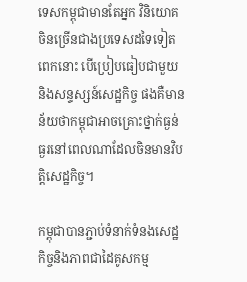ទេសកម្ពុជាមានតែអ្នក វិនិយោគចិនច្រើនជាងប្រទេសដទៃទៀតពេកនោះ បើប្រៀបធៀបជាមួយនិងសន្ទស្សន៍សេដ្ឋកិច្ច ផងគឺមានន័យថាកម្ពុជាអាចគ្រោះថ្នាក់ធ្ងន់ធ្ងរនៅពេលណាដែលចិនមានវិបត្តិសេដ្ឋកិច្ច។

កម្ពុជាបានភ្ជាប់ទំនាក់ទំនងសេដ្ឋកិច្ចនិងភាពជាដៃគូសកម្ម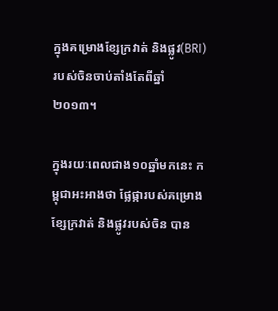ក្នុងគម្រោងខ្សែក្រវាត់ និងផ្លូវ(BRI)របស់ចិនចាប់តាំងតែពីឆ្នាំ២០១៣។

ក្នុងរយៈពេលជាង១០ឆ្នាំមកនេះ កម្ពុជាអះអាងថា ផ្លែផ្ការបស់គម្រោងខ្សែក្រវាត់ និងផ្លូវរបស់ចិន បាន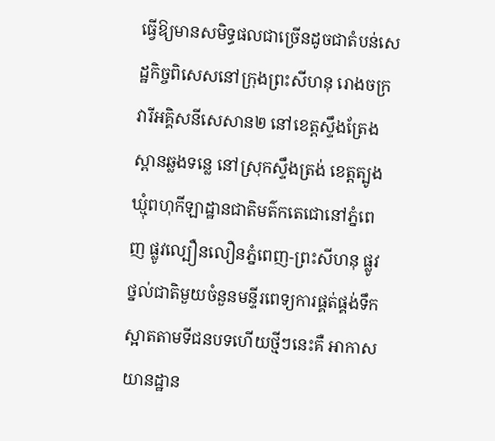ធ្វើឱ្យមានសមិទ្ធផលជាច្រើនដូចជាតំបន់សេដ្ឋកិច្ចពិសេសនៅក្រុងព្រះសីហនុ រោងចក្រវារីអគ្គិសនីសេសាន២ នៅខេត្តស្ទឹងត្រែងស្ពានឆ្លងទន្លេ នៅស្រុកស្ទឹងត្រង់ ខេត្តត្បូងឃ្មុំពហុកីឡាដ្ឋានជាតិមត៌កតេជោនៅភ្នំពេញ ផ្លូវល្បឿនលឿនភ្នំពេញ-ព្រះសីហនុ ផ្លូវថ្នល់ជាតិមួយចំនួនមន្ទីរពេទ្យការផ្គត់ផ្គង់ទឹកស្អាតតាមទីជនបទហើយថ្មីៗនេះគឺ អាកាសយានដ្ឋាន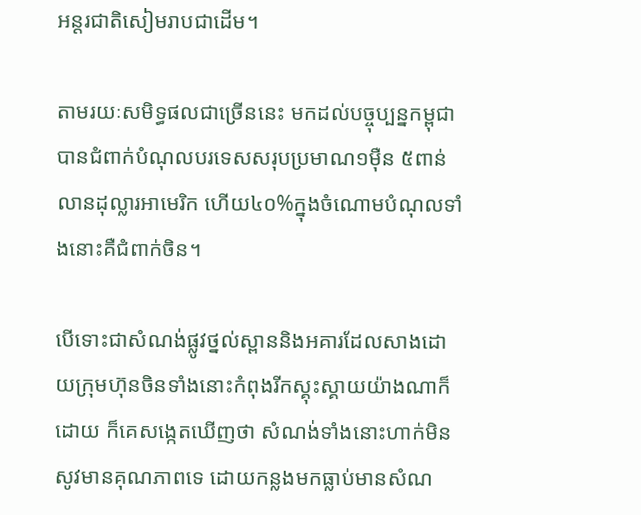អន្តរជាតិសៀមរាបជាដើម។

តាមរយៈសមិទ្ធផលជាច្រើននេះ មកដល់បច្ចុប្បន្នកម្ពុជាបានជំពាក់បំណុលបរទេសសរុបប្រមាណ១ម៉ឺន ៥ពាន់លានដុល្លារអាមេរិក ហើយ៤០%ក្នុងចំណោមបំណុលទាំងនោះគឺជំពាក់ចិន។

បើទោះជាសំណង់ផ្លូវថ្នល់ស្ពាននិងអគារដែលសាងដោយក្រុមហ៊ុនចិនទាំងនោះកំពុងរីកស្គុះស្គាយយ៉ាងណាក៏ដោយ ក៏គេសង្កេតឃើញថា សំណង់ទាំងនោះហាក់មិនសូវមានគុណភាពទេ ដោយកន្លងមកធ្លាប់មានសំណ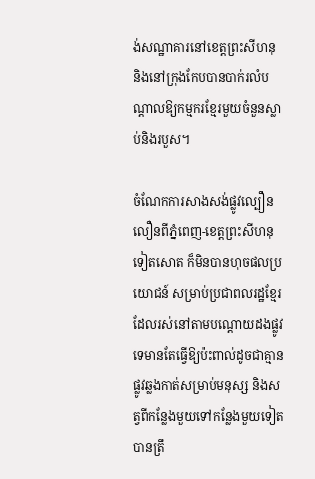ង់សណ្ឋាគារនៅខេត្តព្រះសីហនុ និងនៅក្រុងកែបបានបាក់រលំបណ្ដាលឱ្យកម្មករខ្មែរមួយចំនួនស្លាប់និងរបួស។

ចំណែកការសាងសង់ផ្លូវល្បឿនលឿនពីភ្នំពេញ-ខេត្តព្រះសីហនុទៀតសោត ក៏មិនបានហុចផលប្រយោជន៍ សម្រាប់ប្រជាពលរដ្ឋខ្មែរដែលរស់នៅតាមបណ្ដោយដងផ្លូវទេមានតែធ្វើឱ្យប៉ះពាល់ដូចជាគ្មានផ្លូវឆ្លងកាត់សម្រាប់មនុស្ស និងសត្វពីកន្លែងមួយទៅកន្លែងមួយទៀតបានត្រឹ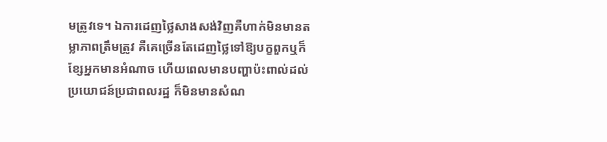មត្រូវទេ។ ឯការដេញថ្លៃសាងសង់វិញគឺហាក់មិនមានតម្លាភាពត្រឹមត្រូវ គឺគេច្រើនតែដេញថ្លៃទៅឱ្យបក្ខពួកឬក៏ខ្សែអ្នកមានអំណាច ហើយពេលមានបញ្ហាប៉ះពាល់ដល់ប្រយោជន៍ប្រជាពលរដ្ឋ ក៏មិនមានសំណ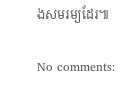ងសមរម្យដែរ៕

No comments: